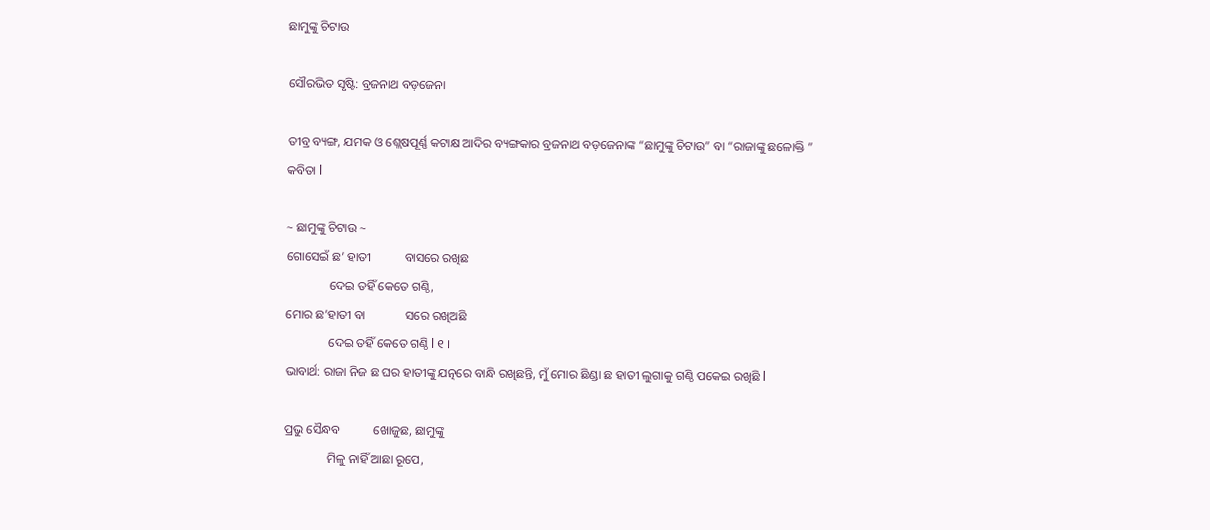ଛାମୁଙ୍କୁ ଚିଟାଉ

ସୌରଭିତ ସୃଷ୍ଟି: ବ୍ରଜନାଥ ବଡ଼ଜେନା

ତୀବ୍ର ବ୍ୟଙ୍ଗ, ଯମକ ଓ ଶ୍ଲେଷପୂର୍ଣ୍ଣ କଟାକ୍ଷ ଆଦିର ବ୍ୟଙ୍ଗକାର ବ୍ରଜନାଥ ବଡ଼ଜେନାଙ୍କ “ଛାମୁଙ୍କୁ ଚିଟାଉ” ବା “ରାଜାଙ୍କୁ ଛଳୋକ୍ତି ” କବିତା l

~ ଛାମୁଙ୍କୁ ଚିଟାଉ ~
ଗୋସେଇଁ ଛ’ ହାତୀ           ବାସରେ ରଖିଛ
              ଦେଇ ତହିଁ କେତେ ଗଣ୍ଠି,
ମୋର ଛ’ହାତୀ ବା             ସରେ ରଖିଅଛି
              ଦେଇ ତହିଁ କେତେ ଗଣ୍ଠି l ୧ ।
ଭାବାର୍ଥ: ରାଜା ନିଜ ଛ ଘର ହାତୀଙ୍କୁ ଯତ୍ନରେ ବାନ୍ଧି ରଖିଛନ୍ତି, ମୁଁ ମୋର ଛିଣ୍ଡା ଛ ହାତୀ ଲୁଗାକୁ ଗଣ୍ଠି ପକେଇ ରଖିଛି l

ପ୍ରଭୁ ସୈନ୍ଧବ           ଖୋଜୁଛ, ଛାମୁଙ୍କୁ
              ମିଳୁ ନାହିଁ ଆଛା ରୂପେ,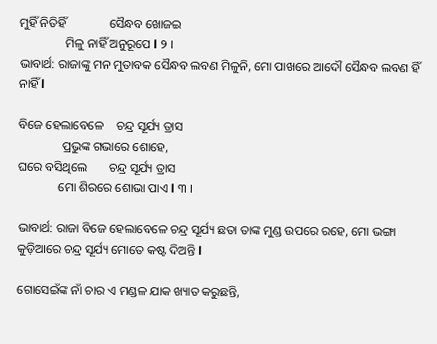ମୁହିଁ ନିତିହିଁ              ସୈନ୍ଧବ ଖୋଜଇ
               ମିଳୁ ନାହିଁ ଅନୁରୂପେ l ୨ ।
ଭାବାର୍ଥ: ରାଜାଙ୍କୁ ମନ ମୁତାବକ ସୈନ୍ଧବ ଲବଣ ମିଳୁନି, ମୋ ପାଖରେ ଆଦୌ ସୈନ୍ଧବ ଲବଣ ହିଁ ନାହିଁ l

ବିଜେ ହେଲାବେଳେ    ଚନ୍ଦ୍ର ସୂର୍ଯ୍ୟ ତ୍ରାସ
              ପ୍ରଭୁଙ୍କ ଗଭାରେ ଶୋହେ,
ଘରେ ବସିଥିଲେ       ଚନ୍ଦ୍ର ସୂର୍ଯ୍ୟ ତ୍ରାସ
             ମୋ ଶିରରେ ଶୋଭା ପାଏ l ୩ ।

ଭାବାର୍ଥ: ରାଜା ବିଜେ ହେଲାବେଳେ ଚନ୍ଦ୍ର ସୂର୍ଯ୍ୟ ଛତା ତାଙ୍କ ମୁଣ୍ଡ ଉପରେ ରହେ, ମୋ ଭଙ୍ଗା କୁଡ଼ିଆରେ ଚନ୍ଦ୍ର ସୂର୍ଯ୍ୟ ମୋତେ କଷ୍ଟ ଦିଅନ୍ତି l

ଗୋସେଇଁଙ୍କ ନାଁ ଚାର ଏ ମଣ୍ଡଳ ଯାକ ଖ୍ୟାତ କରୁଛନ୍ତି,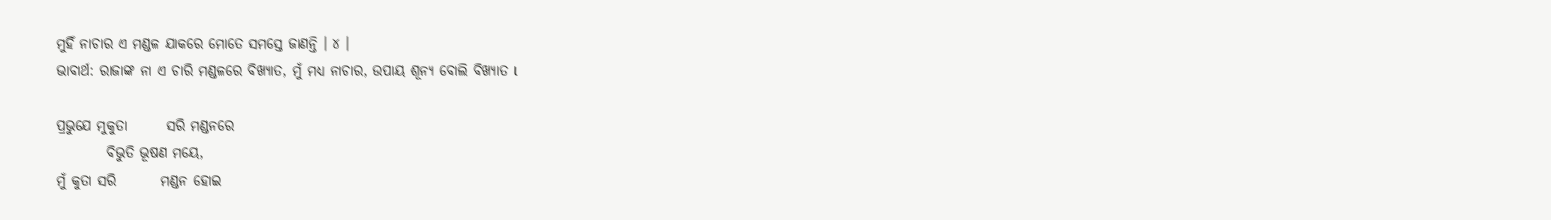ମୁହିଁ ନାଚାର ଏ ମଣ୍ଡଳ ଯାକରେ ମୋତେ ସମସ୍ତେ ଜାଣନ୍ତି । ୪ ।
ଭାବାର୍ଥ: ରାଜାଙ୍କ ନା ଏ ଚାରି ମଣ୍ଡଳରେ ବିଖ୍ୟାତ, ମୁଁ ମଧ୍ୟ ନାଚାର, ଉପାୟ ଶୂନ୍ୟ ବୋଲି ବିଖ୍ୟାତ l

ପ୍ରଭୁଯେ ମୁକୁତା       ସରି ମଣ୍ଡନରେ
         ବିଭୁତି ଭୂଷଣ ମୟେ,
ମୁଁ କୁତା ସରି        ମଣ୍ଡନ ହୋଇ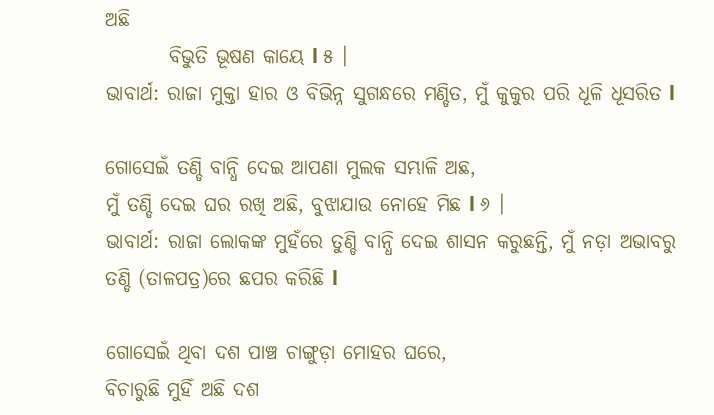ଅଛି
        ବିଭୁତି ଭୂଷଣ କାୟେ l ୫ ।
ଭାବାର୍ଥ: ରାଜା ମୁକ୍ତା ହାର ଓ ବିଭିନ୍ନ ସୁଗନ୍ଧରେ ମଣ୍ଡିତ, ମୁଁ କୁକୁର ପରି ଧୂଳି ଧୂସରିତ l

ଗୋସେଇଁ ତଣ୍ଡି ବାନ୍ଧି ଦେଇ ଆପଣା ମୁଲକ ସମ୍ଭାଳି ଅଛ,
ମୁଁ ତଣ୍ଡି ଦେଇ ଘର ରଖି ଅଛି, ବୁଝାଯାଉ ନୋହେ ମିଛ l ୬ ।
ଭାବାର୍ଥ: ରାଜା ଲୋକଙ୍କ ମୁହଁରେ ତୁଣ୍ଡି ବାନ୍ଧି ଦେଇ ଶାସନ କରୁଛନ୍ତି, ମୁଁ ନଡ଼ା ଅଭାବରୁ ତଣ୍ଡି (ତାଳପତ୍ର)ରେ ଛପର କରିଛି l

ଗୋସେଇଁ ଥିବା ଦଶ ପାଞ୍ଚ ଚାଙ୍ଗୁଡ଼ା ମୋହର ଘରେ,
ବିଚାରୁଛି ମୁହିଁ ଅଛି ଦଶ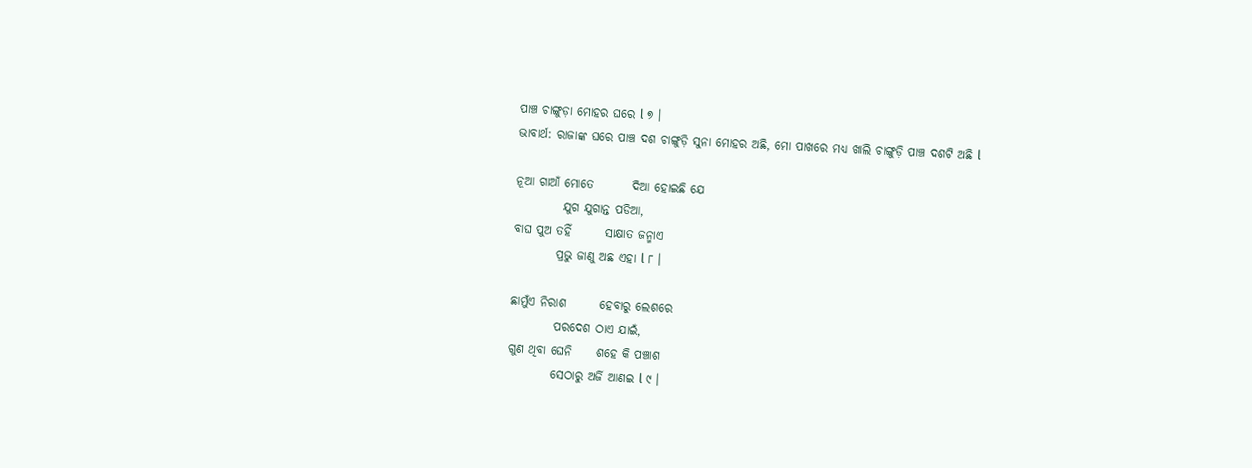ପାଞ୍ଚ ଚାଙ୍ଗୁଡ଼ା ମୋହର ଘରେ l ୭ ।
ଭାବାର୍ଥ: ରାଜାଙ୍କ ଘରେ ପାଞ୍ଚ ଦଶ ଚାଙ୍ଗୁଡ଼ି ସୁନା ମୋହର ଅଛି, ମୋ ପାଖରେ ମଧ୍ୟ ଖାଲି ଚାଙ୍ଗୁଡ଼ି ପାଞ୍ଚ ଦଶଟି ଅଛି l

ନୂଆ ଗାଆଁ ମୋତେ        ଦିଆ ହୋଇଛି ଯେ
          ଯୁଗ ଯୁଗାନ୍ତ ପଡିଆ,
ବାଘ ପୁଅ ତହିଁ       ସାକ୍ଷାତ ଜନ୍ମାଏ
         ପ୍ରଭୁ ଜାଣୁ ଅଛ ଏହା l ୮ ।

ଛାମୁଁଏ ନିରାଶ       ହେବାରୁ ଲେଶରେ
         ପରଦେଶ ଠାଏ ଯାଇଁ,
ଗୁଣ ଥିବା ଘେନି     ଶହେ କି ପଞ୍ଚାଶ
         ସେଠାରୁ ଅର୍ଜି ଆଣଇ l ୯ ।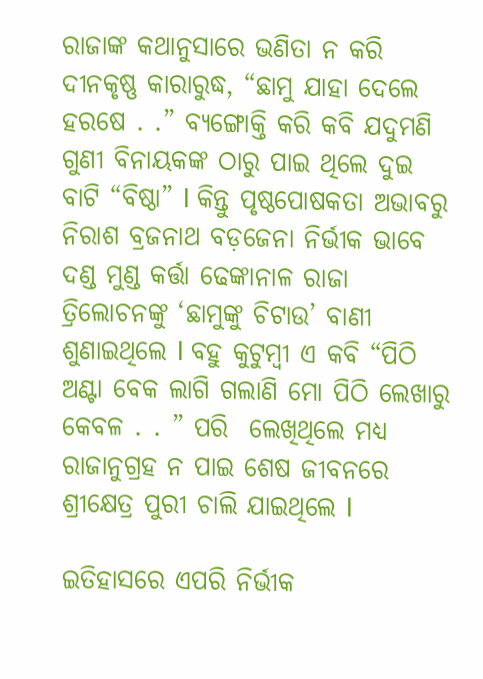ରାଜାଙ୍କ କଥାନୁସାରେ ଭଣିତା ନ କରି ଦୀନକୃଷ୍ଣ କାରାରୁଦ୍ଧ, “ଛାମୁ ଯାହା ଦେଲେ ହରଷେ . .” ବ୍ୟଙ୍ଗୋକ୍ତି କରି କବି ଯଦୁମଣି ଗୁଣୀ ବିନାୟକଙ୍କ ଠାରୁ ପାଇ ଥିଲେ ଦୁଇ ବାଟି “ବିଷ୍ଠା” l କିନ୍ତୁ ପୃଷ୍ଠପୋଷକତା ଅଭାବରୁ ନିରାଶ ବ୍ରଜନାଥ ବଡ଼ଜେନା ନିର୍ଭୀକ ଭାବେ ଦଣ୍ଡ ମୁଣ୍ଡ କର୍ତ୍ତା ଢେଙ୍କାନାଳ ରାଜା ତ୍ରିଲୋଚନଙ୍କୁ ‘ଛାମୁଙ୍କୁ ଚିଟାଉ’ ବାଣୀ ଶୁଣାଇଥିଲେ l ବହୁ କୁଟୁମ୍ବୀ ଏ କବି “ପିଠି ଅଣ୍ଟା ବେକ ଲାଗି ଗଲାଣି ମୋ ପିଠି ଲେଖାରୁ କେବଳ . . ” ପରି  ଲେଖିଥିଲେ ମଧ୍ୟ ରାଜାନୁଗ୍ରହ ନ ପାଇ ଶେଷ ଜୀବନରେ ଶ୍ରୀକ୍ଷେତ୍ର ପୁରୀ ଚାଲି ଯାଇଥିଲେ l

ଇତିହାସରେ ଏପରି ନିର୍ଭୀକ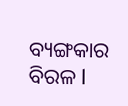ବ୍ୟଙ୍ଗକାର ବିରଳ l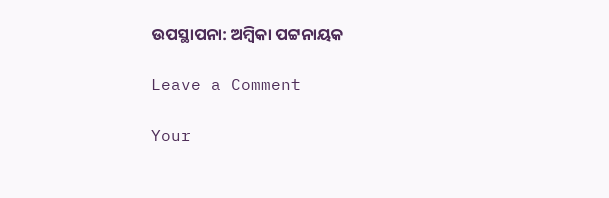ଉପସ୍ଥାପନା: ଅମ୍ବିକା ପଟ୍ଟନାୟକ

Leave a Comment

Your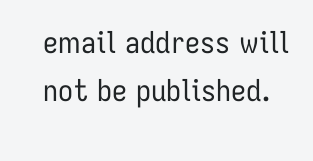email address will not be published.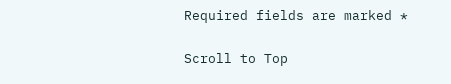Required fields are marked *

Scroll to Top